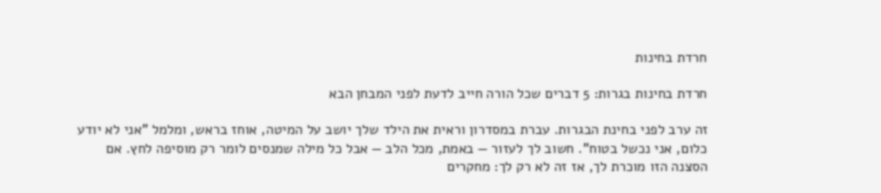חרדת בחינות

חרדת בחינות בגרות: 5 דברים שכל הורה חייב לדעת לפני המבחן הבא

זה ערב לפני בחינת הבגרות. עברת במסדרון וראית את הילד שלך יושב על המיטה, אוחז בראש, ומלמל "אני לא יודע כלום, אני נכשל בטוח". חשוב לך לעזור — באמת, מכל הלב — אבל כל מילה שמנסים לומר רק מוסיפה לחץ. אם הסצנה הזו מוכרת לך, אז זה לא רק לך: מחקרים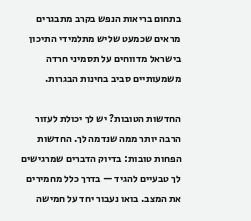בתחום בריאות הנפש בקרב מתבגרים מראים שכמעט שליש מתלמידי התיכון בישראל מדווחים על תסמיני חרדה משמעותיים סביב בחינות הבגרות.

החדשות הטובות? יש לך יכולת לעזור הרבה יותר ממה שנדמה לך. החדשות הפחות טובות: בדיוק הדברים שמרגישים לך טבעיים להגיד — בדרך כלל מחמירים את המצב. בואו נעבור יחד על חמישה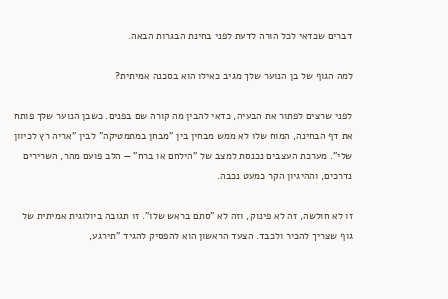דברים שכדאי לכל הורה לדעת לפני בחינת הבגרות הבאה.

למה הגוף של בן הנוער שלך מגיב כאילו הוא בסכנה אמיתית?

לפני שרצים לפתור את הבעיה, כדאי להבין מה קורה שם בפנים. כשבן הנוער שלך פותח את דף הבחינה, המוח שלו לא ממש מבחין בין "מבחן במתמטיקה" לבין "אריה רץ לכיוון שלי". מערכת העצבים נכנסת למצב של "הילחם או ברח" — הלב פועם מהר, השרירים נדרכים, וההיגיון הקר כמעט נכבה.

זו לא חולשה, זה לא פינוק, וזה לא "סתם בראש שלו". זו תגובה ביולוגית אמיתית של גוף שצריך להכיר ולכבד. הצעד הראשון הוא להפסיק להגיד "תירגע,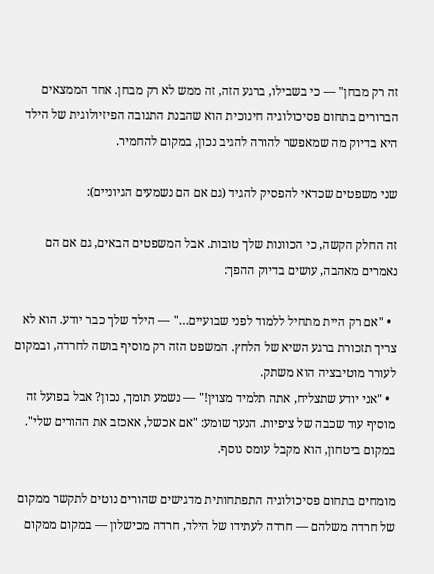זה רק מבחן" — כי בשבילו, ברגע הזה, זה ממש לא רק מבחן. אחד הממצאים הברורים בתחום פסיכולוגיה חינוכית הוא שהבנת התגובה הפיזיולוגית של הילד היא בדיוק מה שמאפשר להורה להגיב נכון, במקום להחמיר.

שני משפטים שכדאי להפסיק להגיד (גם אם הם נשמעים הגיוניים):

זה החלק הקשה, כי הכוונות שלך טובות. אבל המשפטים הבאים, גם אם הם נאמרים מאהבה, עושים בדיוק ההפך:

  • "אם רק היית מתחיל ללמוד לפני שבועיים…" — הילד שלך כבר יודע. הוא לא צריך תזכורת ברגע השיא של הלחץ. המשפט הזה רק מוסיף בושה לחרדה, ובמקום לעורר מוטיבציה הוא משתק.
  • "אני יודע שתצליח, אתה תלמיד מצוין!" — נשמע תומך, נכון? אבל בפועל זה מוסיף עוד שכבה של ציפיות. הנער שומע: "אם אכשל, אאכזב את ההורים שלי". במקום ביטחון, הוא מקבל עומס נוסף.

מומחים בתחום פסיכולוגיה התפתחותית מדגישים שהורים נוטים לתקשר ממקום של חרדה משלהם — חרדה לעתידו של הילד, חרדה מכישלון — במקום ממקום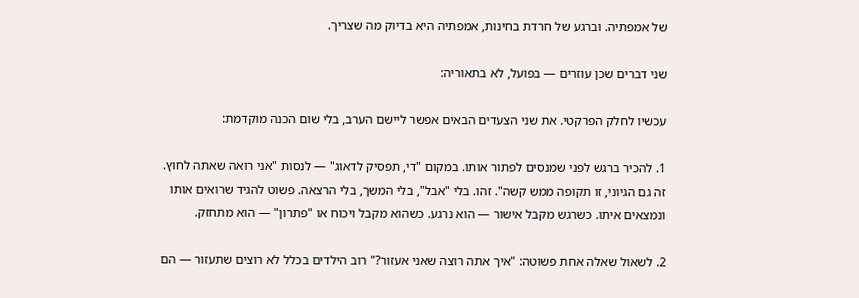של אמפתיה. וברגע של חרדת בחינות, אמפתיה היא בדיוק מה שצריך.

שני דברים שכן עוזרים — בפועל, לא בתאוריה:

עכשיו לחלק הפרקטי. את שני הצעדים הבאים אפשר ליישם הערב, בלי שום הכנה מוקדמת:

1. להכיר ברגש לפני שמנסים לפתור אותו. במקום "די, תפסיק לדאוג" — לנסות "אני רואה שאתה לחוץ. זה גם הגיוני, זו תקופה ממש קשה". זהו. בלי "אבל", בלי המשך, בלי הרצאה. פשוט להגיד שרואים אותו ונמצאים איתו. כשרגש מקבל אישור — הוא נרגע. כשהוא מקבל ויכוח או "פתרון" — הוא מתחזק.

2. לשאול שאלה אחת פשוטה: "איך אתה רוצה שאני אעזור?" רוב הילדים בכלל לא רוצים שתעזור — הם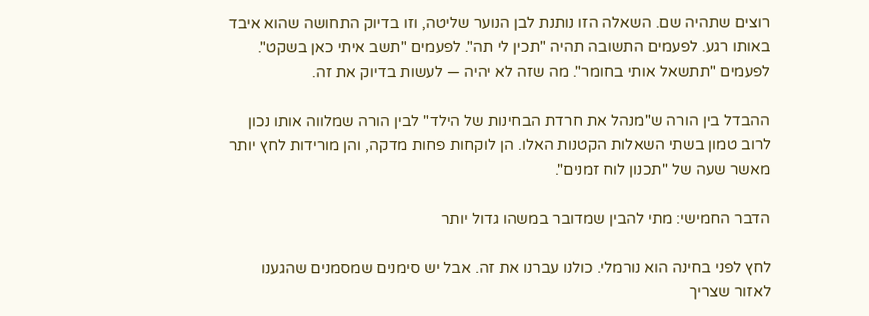רוצים שתהיה שם. השאלה הזו נותנת לבן הנוער שליטה, וזו בדיוק התחושה שהוא איבד באותו רגע. לפעמים התשובה תהיה "תכין לי תה". לפעמים "תשב איתי כאן בשקט". לפעמים "תתשאל אותי בחומר". מה שזה לא יהיה — לעשות בדיוק את זה.

ההבדל בין הורה ש"מנהל את חרדת הבחינות של הילד" לבין הורה שמלווה אותו נכון לרוב טמון בשתי השאלות הקטנות האלו. הן לוקחות פחות מדקה, והן מורידות לחץ יותר מאשר שעה של "תכנון לוח זמנים".

הדבר החמישי: מתי להבין שמדובר במשהו גדול יותר

לחץ לפני בחינה הוא נורמלי. כולנו עברנו את זה. אבל יש סימנים שמסמנים שהגענו לאזור שצריך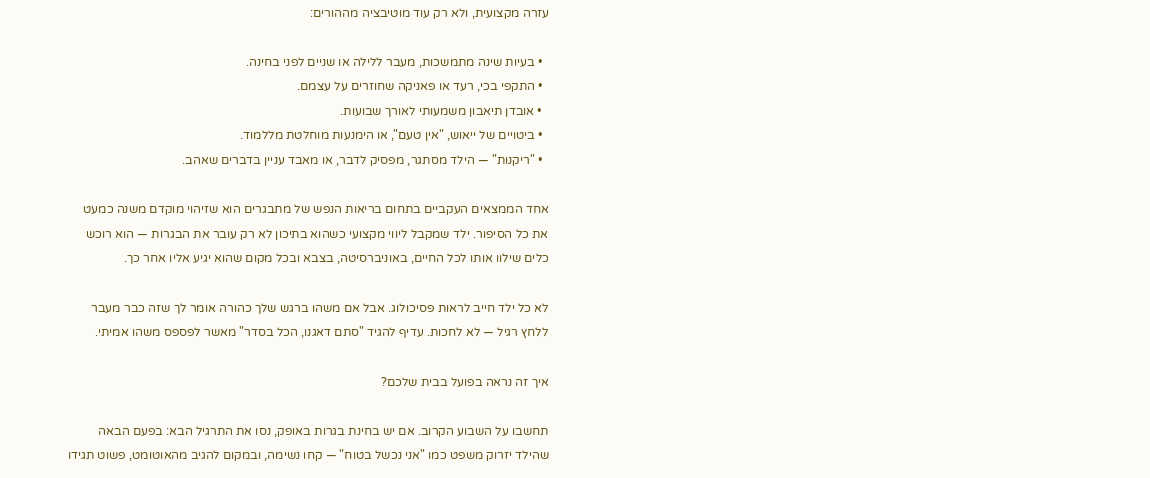עזרה מקצועית, ולא רק עוד מוטיבציה מההורים:

  • בעיות שינה מתמשכות, מעבר ללילה או שניים לפני בחינה.
  • התקפי בכי, רעד או פאניקה שחוזרים על עצמם.
  • אובדן תיאבון משמעותי לאורך שבועות.
  • ביטויים של ייאוש, "אין טעם", או הימנעות מוחלטת מללמוד.
  • "ריקנות" — הילד מסתגר, מפסיק לדבר, או מאבד עניין בדברים שאהב.

אחד הממצאים העקביים בתחום בריאות הנפש של מתבגרים הוא שזיהוי מוקדם משנה כמעט את כל הסיפור. ילד שמקבל ליווי מקצועי כשהוא בתיכון לא רק עובר את הבגרות — הוא רוכש כלים שילוו אותו לכל החיים, באוניברסיטה, בצבא ובכל מקום שהוא יגיע אליו אחר כך.

לא כל ילד חייב לראות פסיכולוג. אבל אם משהו ברגש שלך כהורה אומר לך שזה כבר מעבר ללחץ רגיל — לא לחכות. עדיף להגיד "סתם דאגנו, הכל בסדר" מאשר לפספס משהו אמיתי.

איך זה נראה בפועל בבית שלכם?

תחשבו על השבוע הקרוב. אם יש בחינת בגרות באופק, נסו את התרגיל הבא: בפעם הבאה שהילד יזרוק משפט כמו "אני נכשל בטוח" — קחו נשימה, ובמקום להגיב מהאוטומט, פשוט תגידו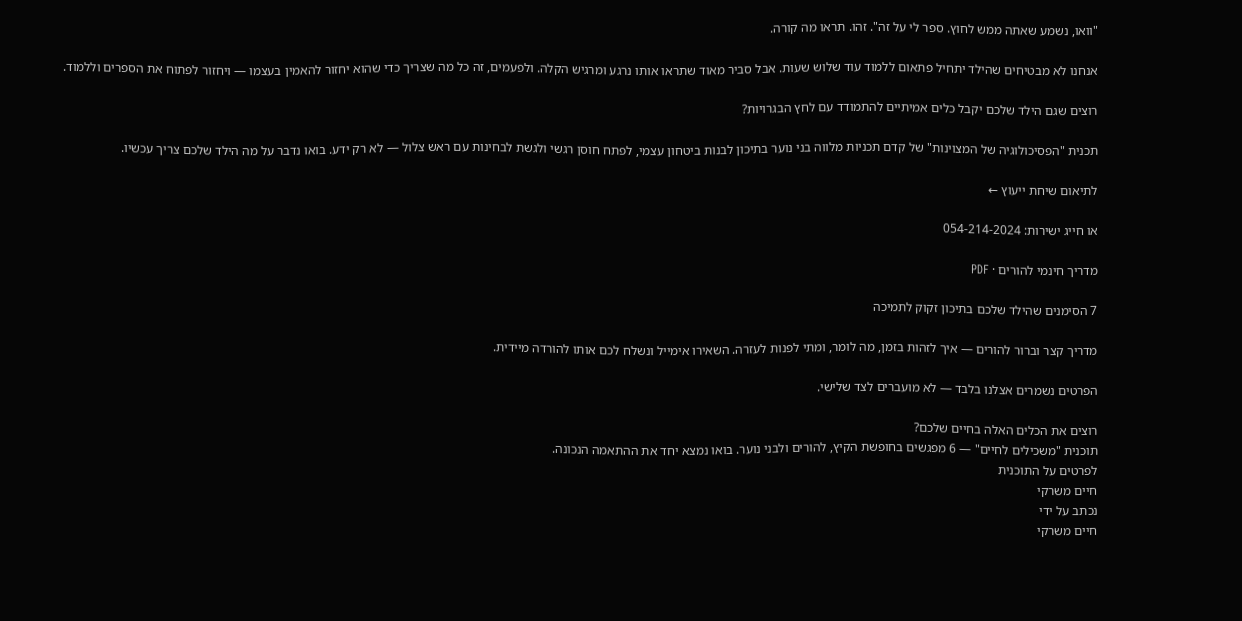"וואו, נשמע שאתה ממש לחוץ. ספר לי על זה". זהו. תראו מה קורה.

אנחנו לא מבטיחים שהילד יתחיל פתאום ללמוד עוד שלוש שעות. אבל סביר מאוד שתראו אותו נרגע ומרגיש הקלה. ולפעמים, זה כל מה שצריך כדי שהוא יחזור להאמין בעצמו — ויחזור לפתוח את הספרים וללמוד.

רוצים שגם הילד שלכם יקבל כלים אמיתיים להתמודד עם לחץ הבגרויות?

תכנית "הפסיכולוגיה של המצוינות" של קדם תכניות מלווה בני נוער בתיכון לבנות ביטחון עצמי, לפתח חוסן רגשי ולגשת לבחינות עם ראש צלול — לא רק ידע. בואו נדבר על מה הילד שלכם צריך עכשיו.

לתיאום שיחת ייעוץ ←

או חייג ישירות: 054-214-2024

מדריך חינמי להורים · PDF

7 הסימנים שהילד שלכם בתיכון זקוק לתמיכה

מדריך קצר וברור להורים — איך לזהות בזמן, מה לומר, ומתי לפנות לעזרה. השאירו אימייל ונשלח לכם אותו להורדה מיידית.

הפרטים נשמרים אצלנו בלבד — לא מועברים לצד שלישי.

רוצים את הכלים האלה בחיים שלכם?
תוכנית "משכילים לחיים" — 6 מפגשים בחופשת הקיץ, להורים ולבני נוער. בואו נמצא יחד את ההתאמה הנכונה.
לפרטים על התוכנית
חיים משרקי
נכתב על ידי
חיים משרקי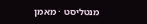מנטליסט · מאמן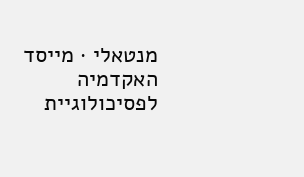מנטאלי · מייסד האקדמיה לפסיכולוגיית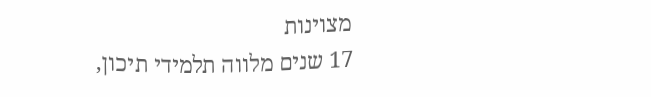מצוינות
17 שנים מלווה תלמידי תיכון,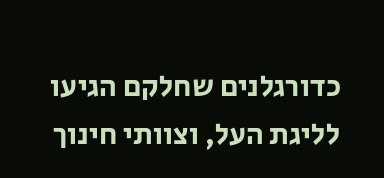כדורגלנים שחלקם הגיעו לליגת העל, וצוותי חינוך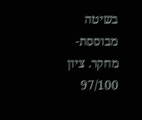בשיטה מבוססת-מחקר. ציון 97/100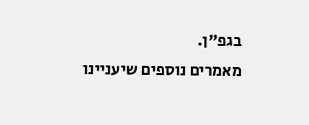בגפ"ן.
מאמרים נוספים שיעניינו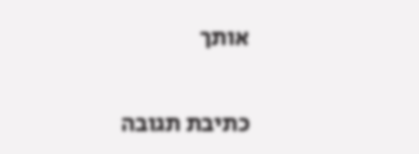אותך

כתיבת תגובה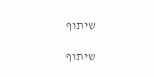שיתוף

שיתוף